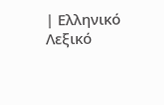| Ελληνικό Λεξικό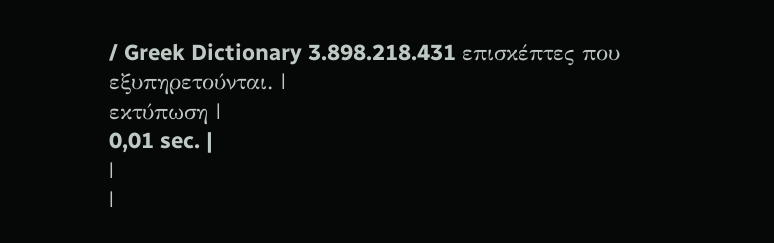/ Greek Dictionary 3.898.218.431 επισκέπτες που εξυπηρετούνται. |
εκτύπωση |
0,01 sec. |
|
|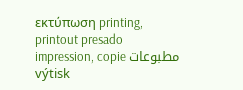εκτύπωση printing, printout presado impression, copie مطبوعات výtisk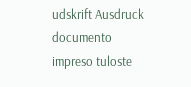udskrift Ausdruck documento impreso tuloste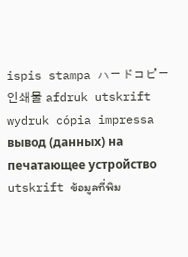ispis stampa ハードコピー 인쇄물 afdruk utskrift wydruk cópia impressa вывод (данных) на печатающее устройство utskrift ข้อมูลที่พิม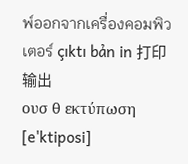พ์ออกจากเครื่องคอมพิวเตอร์ çıktı bản in 打印输出
ουσ θ εκτύπωση [e'ktiposi]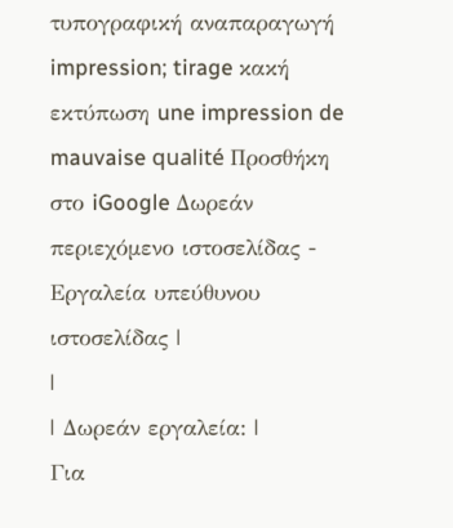τυπογραφική αναπαραγωγή impression; tirage κακή εκτύπωση une impression de mauvaise qualité Προσθήκη στο iGoogle Δωρεάν περιεχόμενο ιστοσελίδας - Εργαλεία υπεύθυνου ιστοσελίδας |
|
| Δωρεάν εργαλεία: |
Για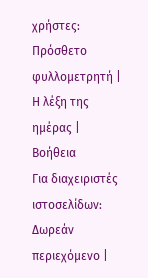χρήστες:
Πρόσθετο φυλλομετρητή |
Η λέξη της ημέρας |
Βοήθεια
Για διαχειριστές ιστοσελίδων: Δωρεάν περιεχόμενο |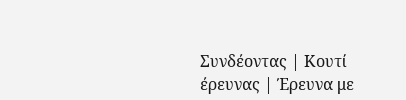Συνδέοντας | Κουτί έρευνας | Έρευνα με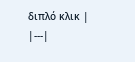διπλό κλικ |
|---|